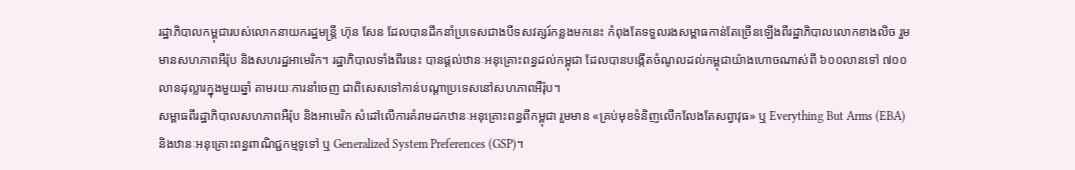រដ្ឋាភិបាលកម្ពុជារបស់លោកនាយករដ្ឋមន្ត្រី ហ៊ុន សែន ដែលបានដឹកនាំប្រទេសជាងបីទសវត្សរ៍កន្លងមកនេះ កំពុងតែទទួលរងសម្ពាធកាន់តែច្រើនឡើងពីរដ្ឋាភិបាលលោកខាងលិច រួមមានសហភាពអឺរ៉ុប និងសហរដ្ឋអាមេរិក។ រដ្ឋាភិបាលទាំងពីរនេះ បានផ្តល់ឋានៈអនុគ្រោះពន្ធដល់កម្ពុជា ដែលបានបង្កើតចំណូលដល់កម្ពុជាយ៉ាងហោចណាស់ពី ៦០០លានទៅ ៧០០លានដុល្លារក្នុងមួយឆ្នាំ តាមរយៈការនាំចេញ ជាពិសេសទៅកាន់បណ្តាប្រទេសនៅសហភាពអឺរ៉ុប។
សម្ពាធពីរដ្ឋាភិបាលសហភាពអឺរ៉ុប និងអាមេរិក សំដៅលើការគំរាមដកឋានៈអនុគ្រោះពន្ធពីកម្ពុជា រួមមាន «គ្រប់មុខទំនិញលើកលែងតែសព្វាវុធ» ឬ Everything But Arms (EBA) និងឋានៈអនុគ្រោះពន្ធពាណិជ្ជកម្មទូទៅ ឬ Generalized System Preferences (GSP)។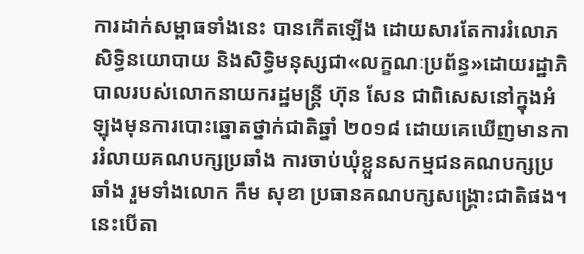ការដាក់សម្ពាធទាំងនេះ បានកើតឡើង ដោយសារតែការរំលោភសិទ្ធិនយោបាយ និងសិទ្ធិមនុស្សជា«លក្ខណៈប្រព័ន្ធ»ដោយរដ្ឋាភិបាលរបស់លោកនាយករដ្ឋមន្ត្រី ហ៊ុន សែន ជាពិសេសនៅក្នុងអំឡុងមុនការបោះឆ្នោតថ្នាក់ជាតិឆ្នាំ ២០១៨ ដោយគេឃើញមានការរំលាយគណបក្សប្រឆាំង ការចាប់ឃុំខ្លួនសកម្មជនគណបក្សប្រឆាំង រួមទាំងលោក កឹម សុខា ប្រធានគណបក្សសង្គ្រោះជាតិផង។ នេះបើតា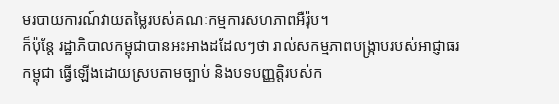មរបាយការណ៍វាយតម្លៃរបស់គណៈកម្មការសហភាពអឺរ៉ុប។
ក៏ប៉ុន្តែ រដ្ឋាភិបាលកម្ពុជាបានអះអាងដដែលៗថា រាល់សកម្មភាពបង្ក្រាបរបស់អាជ្ញាធរកម្ពុជា ធ្វើឡើងដោយស្របតាមច្បាប់ និងបទបញ្ញត្តិរបស់ក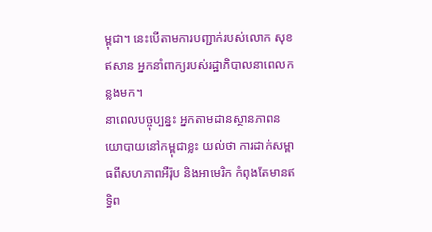ម្ពុជា។ នេះបើតាមការបញ្ជាក់របស់លោក សុខ ឥសាន អ្នកនាំពាក្យរបស់រដ្ឋាភិបាលនាពេលកន្លងមក។
នាពេលបច្ចុប្បន្នះ អ្នកតាមដានស្ថានភាពនយោបាយនៅកម្ពុជាខ្លះ យល់ថា ការដាក់សម្ពាធពីសហភាពអឺរ៉ុប និងអាមេរិក កំពុងតែមានឥទ្ធិព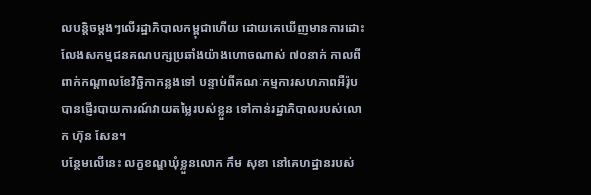លបន្តិចម្តងៗលើរដ្ឋាភិបាលកម្ពុជាហើយ ដោយគេឃើញមានការដោះលែងសកម្មជនគណបក្សប្រឆាំងយ៉ាងហោចណាស់ ៧០នាក់ កាលពីពាក់កណ្តាលខែវិច្ឆិកាកន្លងទៅ បន្ទាប់ពីគណៈកម្មការសហភាពអឺរ៉ុបបានផ្ញើរបាយការណ៍វាយតម្លៃរបស់ខ្លួន ទៅកាន់រដ្ឋាភិបាលរបស់លោក ហ៊ុន សែន។
បន្ថែមលើនេះ លក្ខខណ្ឌឃុំខ្លួនលោក កឹម សុខា នៅគេហដ្ឋានរបស់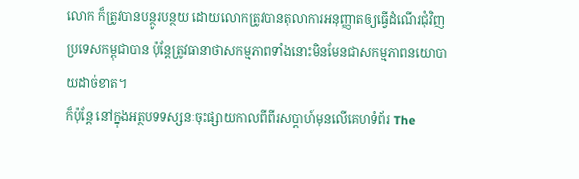លោក ក៏ត្រូវបានបន្ថូរបន្ថយ ដោយលោកត្រូវបានតុលាការអនុញ្ញាតឲ្យធ្វើដំណើរជុំវិញប្រទេសកម្ពុជាបាន ប៉ុន្តែត្រូវធានាថាសកម្មភាពទាំងនោះមិនមែនជាសកម្មភាពនយោបាយដាច់ខាត។
ក៏ប៉ុន្តែ នៅក្នុងអត្ថបទទស្សនៈចុះផ្សាយកាលពីពីរសប្តាហ៍មុនលើគេហទំព័រ The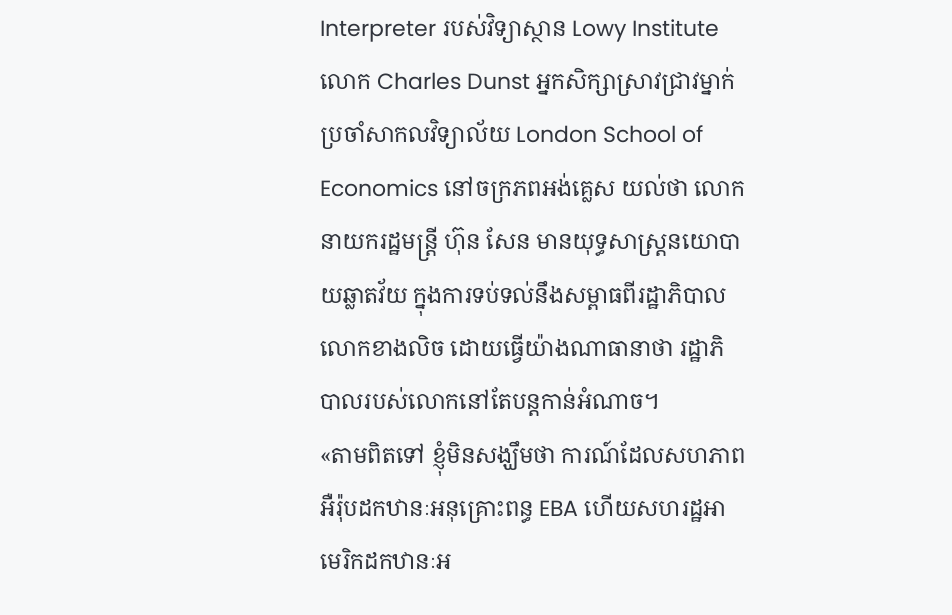Interpreter របស់វិទ្យាស្ថាន Lowy Institute លោក Charles Dunst អ្នកសិក្សាស្រាវជ្រាវម្នាក់ប្រចាំសាកលវិទ្យាល័យ London School of Economics នៅចក្រភពអង់គ្លេស យល់ថា លោកនាយករដ្ឋមន្ត្រី ហ៊ុន សែន មានយុទ្ធសាស្ត្រនយោបាយឆ្លាតវ័យ ក្នុងការទប់ទល់នឹងសម្ពាធពីរដ្ឋាភិបាលលោកខាងលិច ដោយធ្វើយ៉ាងណាធានាថា រដ្ឋាភិបាលរបស់លោកនៅតែបន្តកាន់អំណាច។
«តាមពិតទៅ ខ្ញុំមិនសង្ឃឹមថា ការណ៍ដែលសហភាពអឺរ៉ុបដកឋានៈអនុគ្រោះពន្ធ EBA ហើយសហរដ្ឋអាមេរិកដកឋានៈអ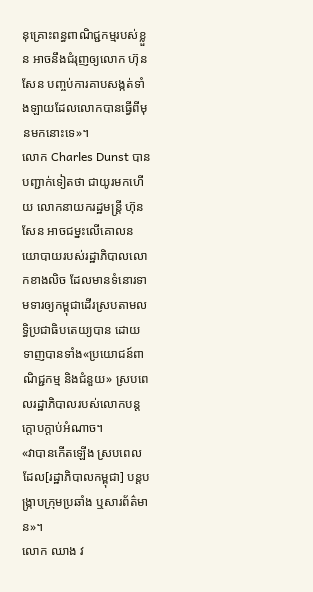នុគ្រោះពន្ធពាណិជ្ជកម្មរបស់ខ្លួន អាចនឹងជំរុញឲ្យលោក ហ៊ុន សែន បញ្ចប់ការគាបសង្កត់ទាំងឡាយដែលលោកបានធ្វើពីមុនមកនោះទេ»។
លោក Charles Dunst បានបញ្ជាក់ទៀតថា ជាយូរមកហើយ លោកនាយករដ្ឋមន្ត្រី ហ៊ុន សែន អាចជម្នះលើគោលនយោបាយរបស់រដ្ឋាភិបាលលោកខាងលិច ដែលមានទំនោរទាមទារឲ្យកម្ពុជាដើរស្របតាមលទ្ធិប្រជាធិបតេយ្យបាន ដោយទាញបានទាំង«ប្រយោជន៍ពាណិជ្ជកម្ម និងជំនួយ» ស្របពេលរដ្ឋាភិបាលរបស់លោកបន្តក្តោបក្តាប់អំណាច។
«វាបានកើតឡើង ស្របពេលដែល[រដ្ឋាភិបាលកម្ពុជា] បន្តបង្ក្រាបក្រុមប្រឆាំង ឬសារព័ត៌មាន»។
លោក ឈាង វ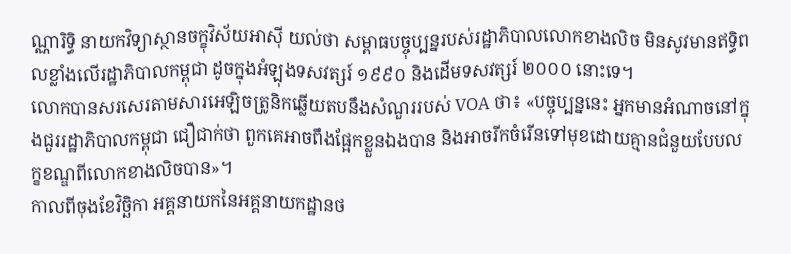ណ្ណារិទ្ធិ នាយកវិទ្យាស្ថានចក្ខុវិស័យអាស៊ី យល់ថា សម្ពាធបច្ចុប្បន្នរបស់រដ្ឋាភិបាលលោកខាងលិច មិនសូវមានឥទ្ធិពលខ្លាំងលើរដ្ឋាភិបាលកម្ពុជា ដូចក្នុងអំឡុងទសវត្សរ៍ ១៩៩០ និងដើមទសវត្សរ៍ ២០០០ នោះទេ។
លោកបានសរសេរតាមសារអេឡិចត្រូនិកឆ្លើយតបនឹងសំណួររបស់ VOA ថា៖ «បច្ចុប្បន្ននេះ អ្នកមានអំណាចនៅក្នុងជួររដ្ឋាភិបាលកម្ពុជា ជឿជាក់ថា ពួកគេអាចពឹងផ្អែកខ្លួនឯងបាន និងអាចរីកចំរើនទៅមុខដោយគ្មានជំនួយបែបលក្ខខណ្ឌពីលោកខាងលិចបាន»។
កាលពីចុងខែវិច្ឆិកា អគ្គនាយកនៃអគ្គនាយកដ្ឋានថ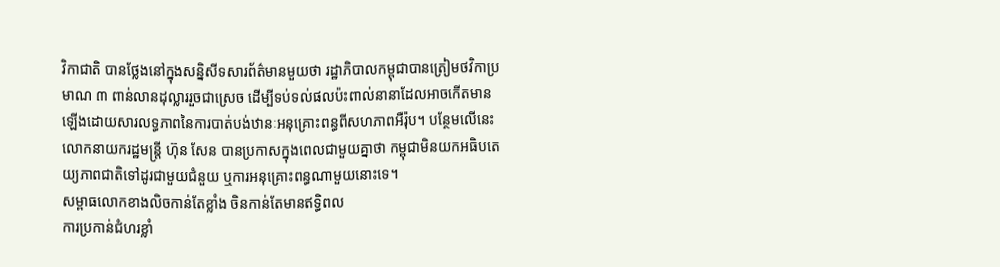វិកាជាតិ បានថ្លែងនៅក្នុងសន្និសីទសារព័ត៌មានមួយថា រដ្ឋាភិបាលកម្ពុជាបានត្រៀមថវិកាប្រមាណ ៣ ពាន់លានដុល្លាររួចជាស្រេច ដើម្បីទប់ទល់ផលប៉ះពាល់នានាដែលអាចកើតមានឡើងដោយសារលទ្ធភាពនៃការបាត់បង់ឋានៈអនុគ្រោះពន្ធពីសហភាពអឺរ៉ុប។ បន្ថែមលើនេះ លោកនាយករដ្ឋមន្ត្រី ហ៊ុន សែន បានប្រកាសក្នុងពេលជាមួយគ្នាថា កម្ពុជាមិនយកអធិបតេយ្យភាពជាតិទៅដូរជាមួយជំនួយ ឬការអនុគ្រោះពន្ធណាមួយនោះទេ។
សម្ពាធលោកខាងលិចកាន់តែខ្លាំង ចិនកាន់តែមានឥទ្ធិពល
ការប្រកាន់ជំហរខ្លាំ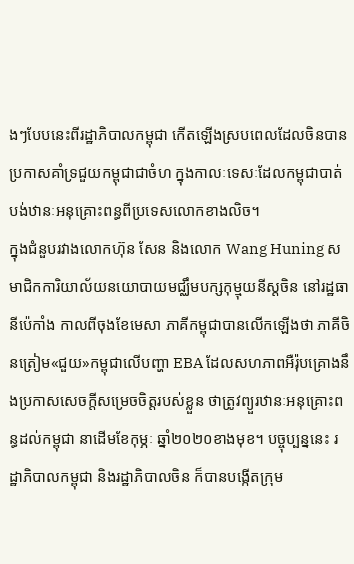ងៗបែបនេះពីរដ្ឋាភិបាលកម្ពុជា កើតឡើងស្របពេលដែលចិនបានប្រកាសគាំទ្រជួយកម្ពុជាជាចំហ ក្នុងកាលៈទេសៈដែលកម្ពុជាបាត់បង់ឋានៈអនុគ្រោះពន្ធពីប្រទេសលោកខាងលិច។
ក្នុងជំនួបរវាងលោកហ៊ុន សែន និងលោក Wang Huning សមាជិកការិយាល័យនយោបាយមជ្ឈឹមបក្សកុម្មុយនីស្ដចិន នៅរដ្ឋធានីប៉េកាំង កាលពីចុងខែមេសា ភាគីកម្ពុជាបានលើកឡើងថា ភាគីចិនត្រៀម«ជួយ»កម្ពុជាលើបញ្ហា EBA ដែលសហភាពអឺរ៉ុបគ្រោងនឹងប្រកាសសេចក្តីសម្រេចចិត្តរបស់ខ្លួន ថាត្រូវព្យួរឋានៈអនុគ្រោះពន្ធដល់កម្ពុជា នាដើមខែកុម្ភៈ ឆ្នាំ២០២០ខាងមុខ។ បច្ចុប្បន្ននេះ រដ្ឋាភិបាលកម្ពុជា និងរដ្ឋាភិបាលចិន ក៏បានបង្កើតក្រុម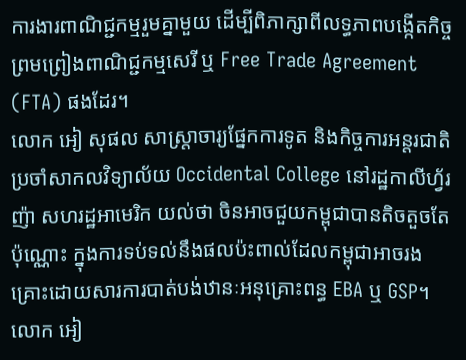ការងារពាណិជ្ជកម្មរួមគ្នាមួយ ដើម្បីពិភាក្សាពីលទ្ធភាពបង្កើតកិច្ចព្រមព្រៀងពាណិជ្ជកម្មសេរី ឬ Free Trade Agreement (FTA) ផងដែរ។
លោក អៀ សុផល សាស្ត្រាចារ្យផ្នែកការទូត និងកិច្ចការអន្តរជាតិប្រចាំសាកលវិទ្យាល័យ Occidental College នៅរដ្ឋកាលីហ្វ័រញ៉ា សហរដ្ឋអាមេរិក យល់ថា ចិនអាចជួយកម្ពុជាបានតិចតួចតែប៉ុណ្ណោះ ក្នុងការទប់ទល់នឹងផលប៉ះពាល់ដែលកម្ពុជាអាចរងគ្រោះដោយសារការបាត់បង់ឋានៈអនុគ្រោះពន្ធ EBA ឬ GSP។
លោក អៀ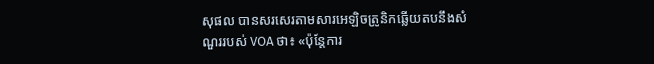សុផល បានសរសេរតាមសារអេឡិចត្រូនិកឆ្លើយតបនឹងសំណួររបស់ VOA ថា៖ «ប៉ុន្តែការ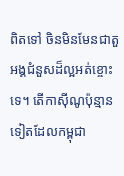ពិតទៅ ចិនមិនមែនជាតួអង្គជំនួសដ៏ល្អអត់ខ្ចោះទេ។ តើកាស៊ីណូប៉ុន្មានទៀតដែលកម្ពុជា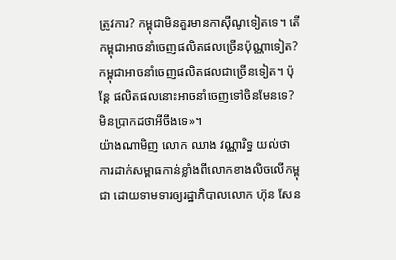ត្រូវការ? កម្ពុជាមិនគួរមានកាស៊ីណូទៀតទេ។ តើកម្ពុជាអាចនាំចេញផលិតផលច្រើនប៉ុណ្ណាទៀត? កម្ពុជាអាចនាំចេញផលិតផលជាច្រើនទៀត។ ប៉ុន្តែ ផលិតផលនោះអាចនាំចេញទៅចិនមែនទេ? មិនប្រាកដថាអីចឹងទេ»។
យ៉ាងណាមិញ លោក ឈាង វណ្ណារិទ្ធ យល់ថា ការដាក់សម្ពាធកាន់ខ្លាំងពីលោកខាងលិចលើកម្ពុជា ដោយទាមទារឲ្យរដ្ឋាភិបាលលោក ហ៊ុន សែន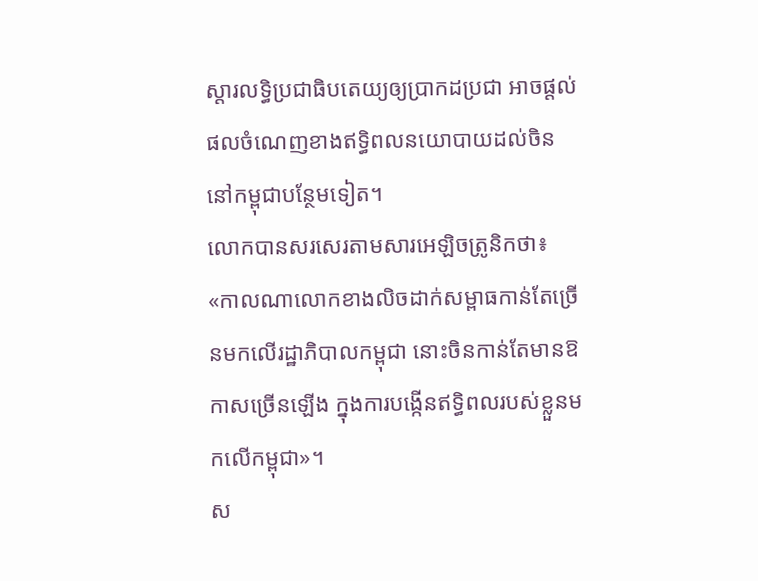ស្តារលទ្ធិប្រជាធិបតេយ្យឲ្យប្រាកដប្រជា អាចផ្តល់ផលចំណេញខាងឥទ្ធិពលនយោបាយដល់ចិននៅកម្ពុជាបន្ថែមទៀត។
លោកបានសរសេរតាមសារអេឡិចត្រូនិកថា៖ «កាលណាលោកខាងលិចដាក់សម្ពាធកាន់តែច្រើនមកលើរដ្ឋាភិបាលកម្ពុជា នោះចិនកាន់តែមានឱកាសច្រើនឡើង ក្នុងការបង្កើនឥទ្ធិពលរបស់ខ្លួនមកលើកម្ពុជា»។
ស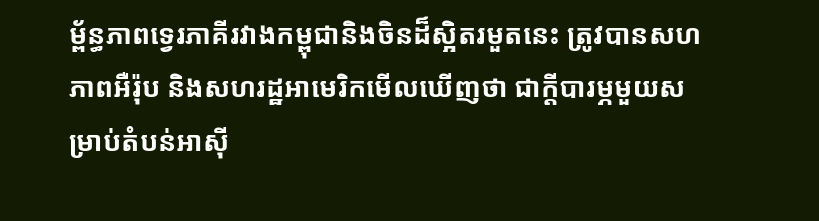ម្ព័ន្ធភាពទ្វេរភាគីរវាងកម្ពុជានិងចិនដ៏ស្អិតរមួតនេះ ត្រូវបានសហភាពអឺរ៉ុប និងសហរដ្ឋអាមេរិកមើលឃើញថា ជាក្តីបារម្ភមួយសម្រាប់តំបន់អាស៊ី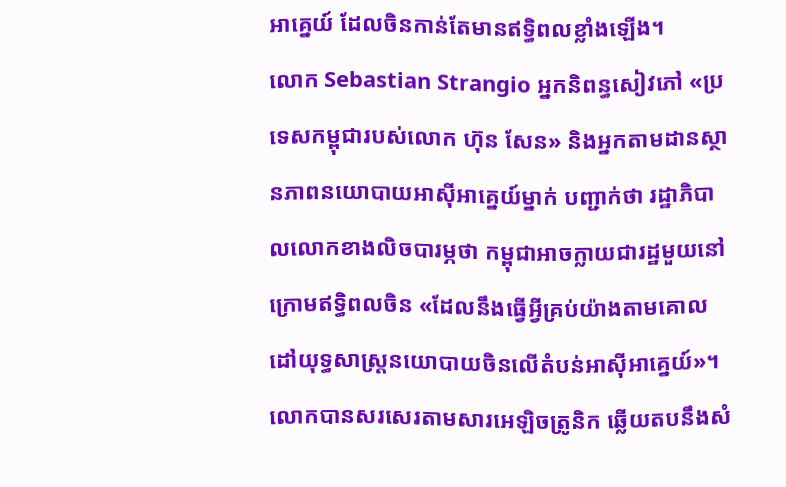អាគ្នេយ៍ ដែលចិនកាន់តែមានឥទ្ធិពលខ្លាំងឡើង។
លោក Sebastian Strangio អ្នកនិពន្ធសៀវភៅ «ប្រទេសកម្ពុជារបស់លោក ហ៊ុន សែន» និងអ្នកតាមដានស្ថានភាពនយោបាយអាស៊ីអាគ្នេយ៍ម្នាក់ បញ្ជាក់ថា រដ្ឋាភិបាលលោកខាងលិចបារម្ភថា កម្ពុជាអាចក្លាយជារដ្ឋមួយនៅក្រោមឥទ្ធិពលចិន «ដែលនឹងធ្វើអ្វីគ្រប់យ៉ាងតាមគោលដៅយុទ្ធសាស្ត្រនយោបាយចិនលើតំបន់អាស៊ីអាគ្នេយ៍»។
លោកបានសរសេរតាមសារអេឡិចត្រូនិក ឆ្លើយតបនឹងសំ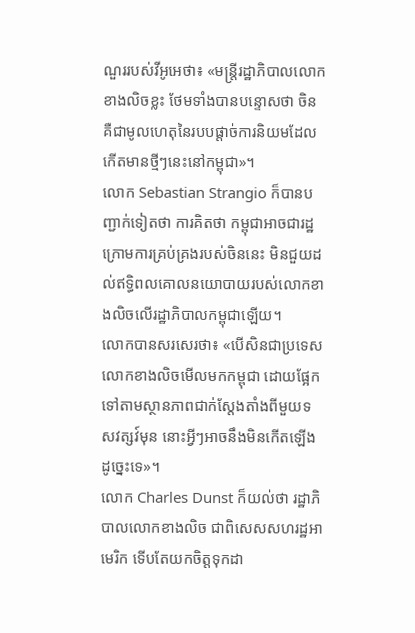ណួររបស់វីអូអេថា៖ «មន្ត្រីរដ្ឋាភិបាលលោកខាងលិចខ្លះ ថែមទាំងបានបន្ទោសថា ចិនគឺជាមូលហេតុនៃរបបផ្តាច់ការនិយមដែលកើតមានថ្មីៗនេះនៅកម្ពុជា»។
លោក Sebastian Strangio ក៏បានបញ្ជាក់ទៀតថា ការគិតថា កម្ពុជាអាចជារដ្ឋក្រោមការគ្រប់គ្រងរបស់ចិននេះ មិនជួយដល់ឥទ្ធិពលគោលនយោបាយរបស់លោកខាងលិចលើរដ្ឋាភិបាលកម្ពុជាឡើយ។
លោកបានសរសេរថា៖ «បើសិនជាប្រទេសលោកខាងលិចមើលមកកម្ពុជា ដោយផ្អែកទៅតាមស្ថានភាពជាក់ស្តែងតាំងពីមួយទសវត្សវ៍មុន នោះអ្វីៗអាចនឹងមិនកើតឡើងដូច្នេះទេ»។
លោក Charles Dunst ក៏យល់ថា រដ្ឋាភិបាលលោកខាងលិច ជាពិសេសសហរដ្ឋអាមេរិក ទើបតែយកចិត្តទុកដា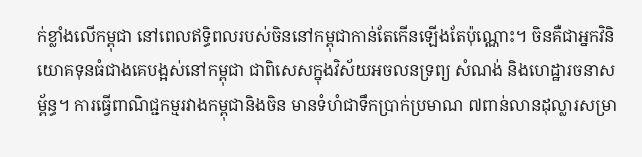ក់ខ្លាំងលើកម្ពុជា នៅពេលឥទ្ធិពលរបស់ចិននៅកម្ពុជាកាន់តែកើនឡើងតែប៉ុណ្ណោះ។ ចិនគឺជាអ្នកវិនិយោគទុនធំជាងគេបង្អស់នៅកម្ពុជា ជាពិសេសក្នុងវិស័យអចលនទ្រព្យ សំណង់ និងហេដ្ឋារចនាសម្ព័ន្ធ។ ការធ្វើពាណិជ្ជកម្មរវាងកម្ពុជានិងចិន មានទំហំជាទឹកប្រាក់ប្រមាណ ៧ពាន់លានដុល្លារសម្រា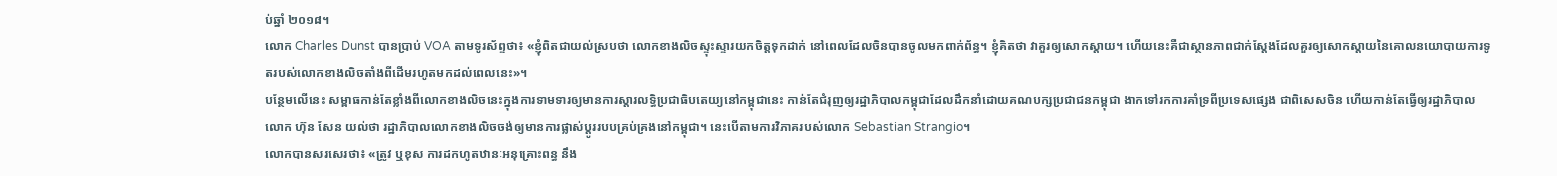ប់ឆ្នាំ ២០១៨។
លោក Charles Dunst បានប្រាប់ VOA តាមទូរស័ព្ទថា៖ «ខ្ញុំពិតជាយល់ស្របថា លោកខាងលិចស្ទុះស្ទារយកចិត្តទុកដាក់ នៅពេលដែលចិនបានចូលមកពាក់ព័ន្ធ។ ខ្ញុំគិតថា វាគួរឲ្យសោកស្តាយ។ ហើយនេះគឺជាស្ថានភាពជាក់ស្តែងដែលគួរឲ្យសោកស្តាយនៃគោលនយោបាយការទូតរបស់លោកខាងលិចតាំងពីដើមរហូតមកដល់ពេលនេះ»។
បន្ថែមលើនេះ សម្ពាធកាន់តែខ្លាំងពីលោកខាងលិចនេះក្នុងការទាមទារឲ្យមានការស្តារលទ្ធិប្រជាធិបតេយ្យនៅកម្ពុជានេះ កាន់តែជំរុញឲ្យរដ្ឋាភិបាលកម្ពុជាដែលដឹកនាំដោយគណបក្សប្រជាជនកម្ពុជា ងាកទៅរកការគាំទ្រពីប្រទេសផ្សេង ជាពិសេសចិន ហើយកាន់តែធ្វើឲ្យរដ្ឋាភិបាលលោក ហ៊ុន សែន យល់ថា រដ្ឋាភិបាលលោកខាងលិចចង់ឲ្យមានការផ្លាស់ប្តូររបបគ្រប់គ្រងនៅកម្ពុជា។ នេះបើតាមការវិភាគរបស់លោក Sebastian Strangio។
លោកបានសរសេរថា៖ «ត្រូវ ឬខុស ការដកហូតឋានៈអនុគ្រោះពន្ធ នឹង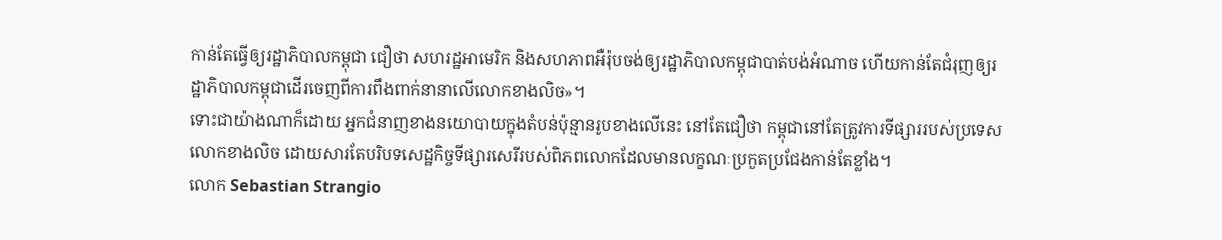កាន់តែធ្វើឲ្យរដ្ឋាភិបាលកម្ពុជា ជឿថា សហរដ្ឋអាមេរិក និងសហភាពអឺរ៉ុបចង់ឲ្យរដ្ឋាភិបាលកម្ពុជាបាត់បង់អំណាច ហើយកាន់តែជំរុញឲ្យរដ្ឋាភិបាលកម្ពុជាដើរចេញពីការពឹងពាក់នានាលើលោកខាងលិច»។
ទោះជាយ៉ាងណាក៏ដោយ អ្នកជំនាញខាងនយោបាយក្នុងតំបន់ប៉ុន្មានរូបខាងលើនេះ នៅតែជឿថា កម្ពុជានៅតែត្រូវការទីផ្សាររបស់ប្រទេសលោកខាងលិច ដោយសារតែបរិបទសេដ្ឋកិច្ចទីផ្សារសេរីរបស់ពិភពលោកដែលមានលក្ខណៈប្រកួតប្រជែងកាន់តែខ្លាំង។
លោក Sebastian Strangio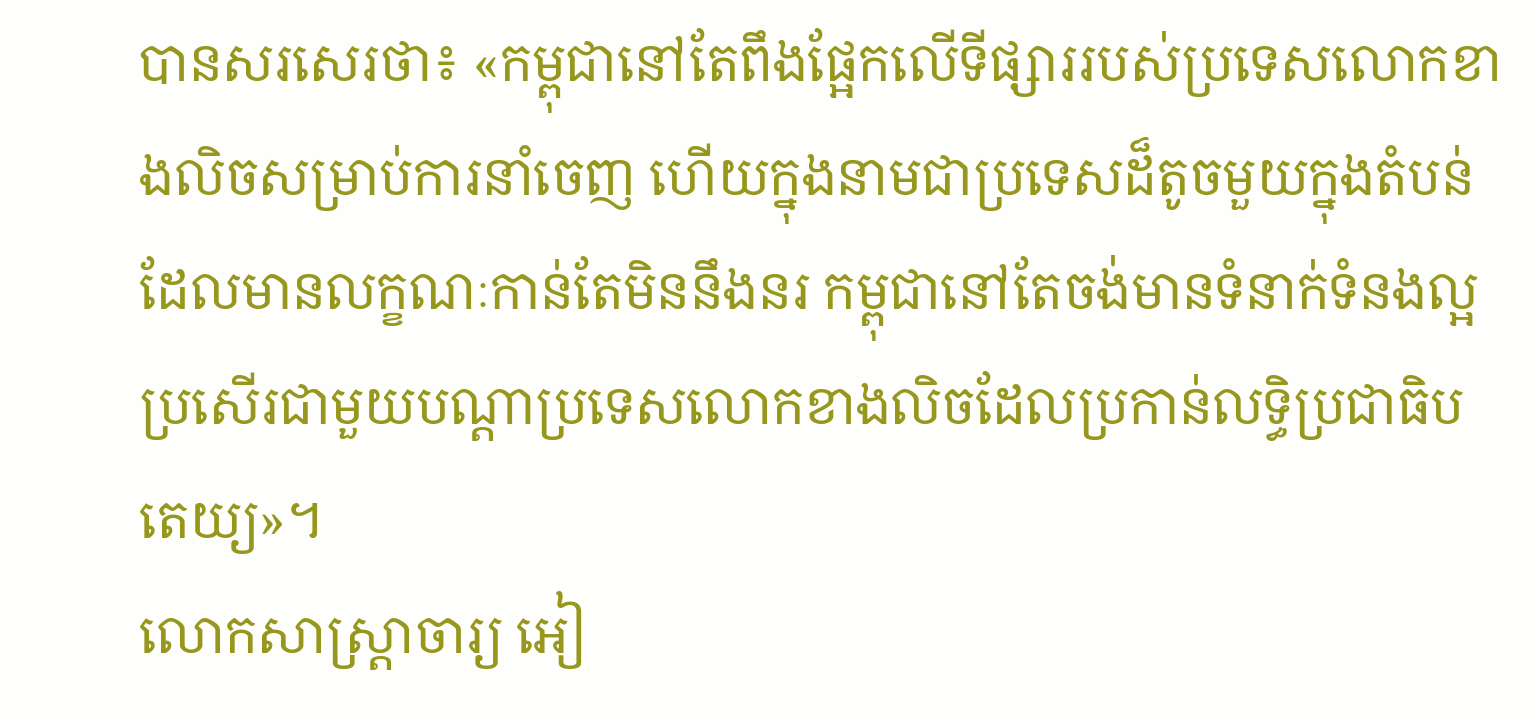បានសរសេរថា៖ «កម្ពុជានៅតែពឹងផ្អែកលើទីផ្សាររបស់ប្រទេសលោកខាងលិចសម្រាប់ការនាំចេញ ហើយក្នុងនាមជាប្រទេសដ៏តូចមួយក្នុងតំបន់ដែលមានលក្ខណៈកាន់តែមិននឹងនរ កម្ពុជានៅតែចង់មានទំនាក់ទំនងល្អប្រសើរជាមួយបណ្តាប្រទេសលោកខាងលិចដែលប្រកាន់លទ្ធិប្រជាធិបតេយ្យ»។
លោកសាស្ត្រាចារ្យ អៀ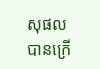សុផល បានក្រើ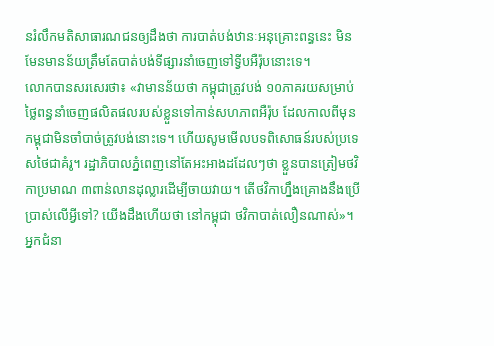នរំលឹកមតិសាធារណជនឲ្យដឹងថា ការបាត់បង់ឋានៈអនុគ្រោះពន្ធនេះ មិនមែនមានន័យត្រឹមតែបាត់បង់ទីផ្សារនាំចេញទៅទ្វីបអឺរ៉ុបនោះទេ។
លោកបានសរសេរថា៖ «វាមានន័យថា កម្ពុជាត្រូវបង់ ១០ភាគរយសម្រាប់ថ្លៃពន្ធនាំចេញផលិតផលរបស់ខ្លួនទៅកាន់សហភាពអឺរ៉ុប ដែលកាលពីមុន កម្ពុជាមិនចាំបាច់ត្រូវបង់នោះទេ។ ហើយសូមមើលបទពិសោធន៍របស់ប្រទេសថៃជាគំរូ។ រដ្ឋាភិបាលភ្នំពេញនៅតែអះអាងដដែលៗថា ខ្លួនបានត្រៀមថវិកាប្រមាណ ៣ពាន់លានដុល្លារដើម្បីចាយវាយ។ តើថវិកាហ្នឹងគ្រោងនឹងប្រើប្រាស់លើអ្វីទៅ? យើងដឹងហើយថា នៅកម្ពុជា ថវិកាបាត់លឿនណាស់»។
អ្នកជំនា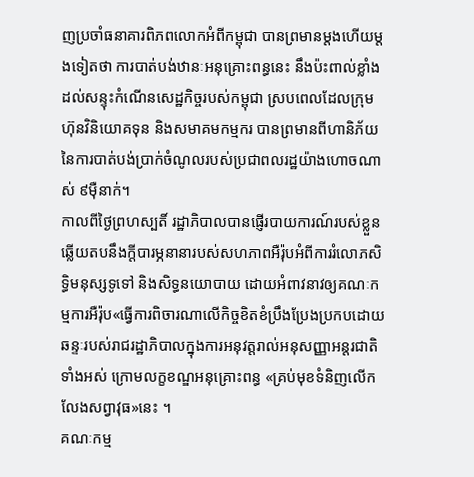ញប្រចាំធនាគារពិភពលោកអំពីកម្ពុជា បានព្រមានម្តងហើយម្តងទៀតថា ការបាត់បង់ឋានៈអនុគ្រោះពន្ធនេះ នឹងប៉ះពាល់ខ្លាំងដល់សន្ទុះកំណើនសេដ្ឋកិច្ចរបស់កម្ពុជា ស្របពេលដែលក្រុមហ៊ុនវិនិយោគទុន និងសមាគមកម្មករ បានព្រមានពីហានិភ័យនៃការបាត់បង់ប្រាក់ចំណូលរបស់ប្រជាពលរដ្ឋយ៉ាងហោចណាស់ ៩ម៉ឺនាក់។
កាលពីថ្ងៃព្រហស្បតិ៍ រដ្ឋាភិបាលបានផ្ញើរបាយការណ៍របស់ខ្លួនឆ្លើយតបនឹងក្តីបារម្ភនានារបស់សហភាពអឺរ៉ុបអំពីការរំលោភសិទ្ធិមនុស្សទូទៅ និងសិទ្ធនយោបាយ ដោយអំពាវនាវឲ្យគណៈកម្មការអឺរ៉ុប«ធ្វើការពិចារណាលើកិច្ចខិតខំប្រឹងប្រែងប្រកបដោយឆន្ទៈរបស់រាជរដ្ឋាភិបាលក្នុងការអនុវត្តរាល់អនុសញ្ញាអន្តរជាតិទាំងអស់ ក្រោមលក្ខខណ្ឌអនុគ្រោះពន្ធ «គ្រប់មុខទំនិញលើកលែងសព្វាវុធ»នេះ ។
គណៈកម្ម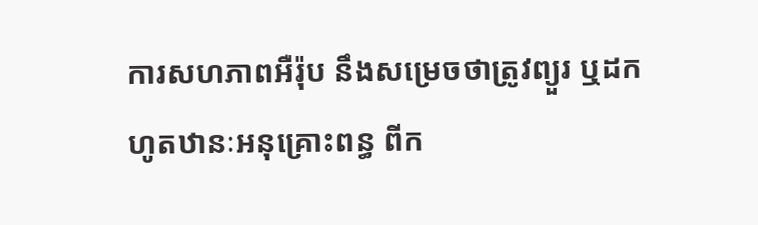ការសហភាពអឺរ៉ុប នឹងសម្រេចថាត្រូវព្យួរ ឬដកហូតឋានៈអនុគ្រោះពន្ធ ពីក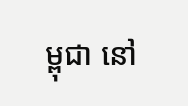ម្ពុជា នៅ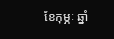ខែកុម្ភៈ ឆ្នាំ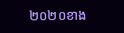២០២០ខាង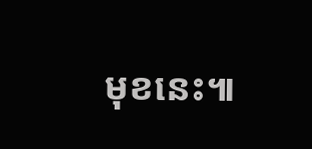មុខនេះ៕